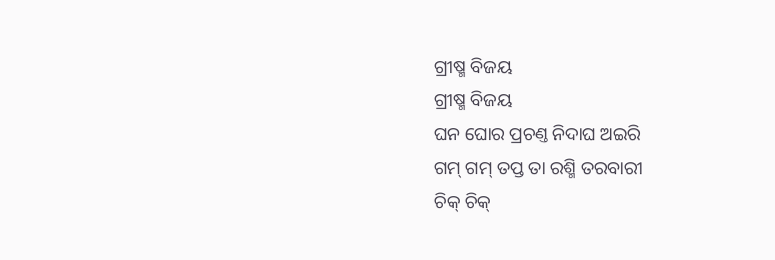ଗ୍ରୀଷ୍ମ ବିଜୟ
ଗ୍ରୀଷ୍ମ ବିଜୟ
ଘନ ଘୋର ପ୍ରଚଣ୍ତ ନିଦାଘ ଅଇରି
ଗମ୍ ଗମ୍ ତପ୍ତ ତା ରଶ୍ମି ତରବାରୀ
ଚିକ୍ ଚିକ୍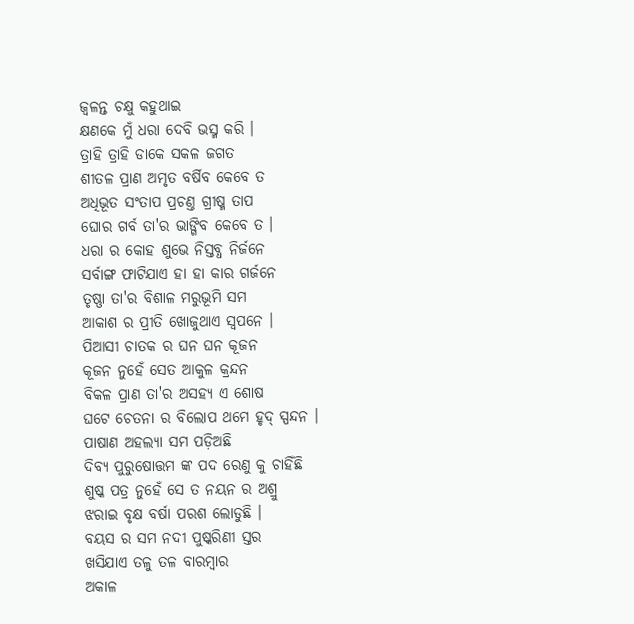ଜ୍ଵଳନ୍ତ ଚକ୍ଷୁ କହୁଥାଇ
କ୍ଷଣକେ ମୁଁ ଧରା ଦେବି ଭସ୍ମ କରି ।
ତ୍ରାହି ତ୍ରାହି ଡାକେ ସକଳ ଜଗତ
ଶୀତଳ ପ୍ରାଣ ଅମୃତ ବର୍ଷିବ କେବେ ତ
ଅଧିଭୂତ ସଂତାପ ପ୍ରଚଣ୍ତ ଗ୍ରୀଷ୍ମ ତାପ
ଘୋର ଗର୍ବ ତା'ର ଭାଙ୍ଗିବ କେବେ ତ ।
ଧରା ର କୋହ ଶୁଭେ ନିସ୍ତବ୍ଧ ନିର୍ଜନେ
ସର୍ବାଙ୍ଗ ଫାଟିଯାଏ ହା ହା କାର ଗର୍ଜନେ
ତୃଷ୍ଣା ତା'ର ବିଶାଳ ମରୁଭୂମି ସମ
ଆକାଶ ର ପ୍ରୀତି ଖୋଜୁଥାଏ ସ୍ବପନେ ।
ପିଆସୀ ଚାତକ ର ଘନ ଘନ କୂଜନ
କୂଜନ ନୁହେଁ ସେତ ଆକୁଳ କ୍ରନ୍ଦନ
ବିକଳ ପ୍ରାଣ ତା'ର ଅସହ୍ୟ ଏ ଶୋଷ
ଘଟେ ଚେତନା ର ବିଲୋପ ଥମେ ହୃଦ୍ ସ୍ପନ୍ଦନ ।
ପାଷାଣ ଅହଲ୍ୟା ସମ ପଡ଼ିଅଛି
ଦିବ୍ୟ ପୁରୁଷୋତ୍ତମ ଙ୍କ ପଦ ରେଣୁ କୁ ଚାହିଁଛି
ଶୁଷ୍କ ପତ୍ର ନୁହେଁ ସେ ତ ନୟନ ର ଅଶ୍ରୁ
ଝରାଇ ବୃକ୍ଷ ବର୍ଷା ପରଶ ଲୋଡୁଛି ।
ବୟସ ର ସମ ନଦୀ ପୁଷ୍କରିଣୀ ସ୍ତର
ଖସିଯାଏ ତଳୁ ତଳ ବାରମ୍ବାର
ଅକାଳ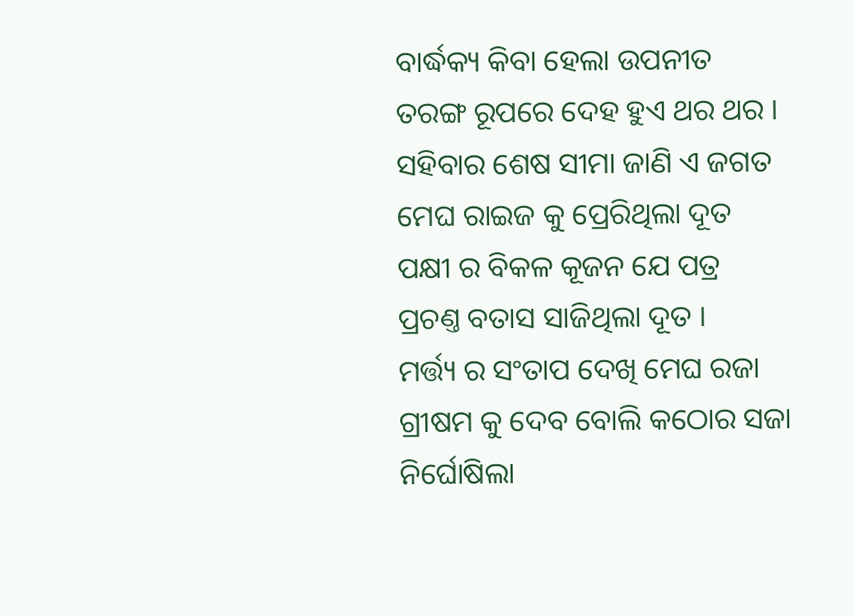ବାର୍ଦ୍ଧକ୍ୟ କିବା ହେଲା ଉପନୀତ
ତରଙ୍ଗ ରୂପରେ ଦେହ ହୁଏ ଥର ଥର ।
ସହିବାର ଶେଷ ସୀମା ଜାଣି ଏ ଜଗତ
ମେଘ ରାଇଜ କୁ ପ୍ରେରିଥିଲା ଦୂତ
ପକ୍ଷୀ ର ବିକଳ କୂଜନ ଯେ ପତ୍ର
ପ୍ରଚଣ୍ତ ବତାସ ସାଜିଥିଲା ଦୂତ ।
ମର୍ତ୍ତ୍ୟ ର ସଂତାପ ଦେଖି ମେଘ ରଜା
ଗ୍ରୀଷମ କୁ ଦେବ ବୋଲି କଠୋର ସଜା
ନିର୍ଘୋଷିଲା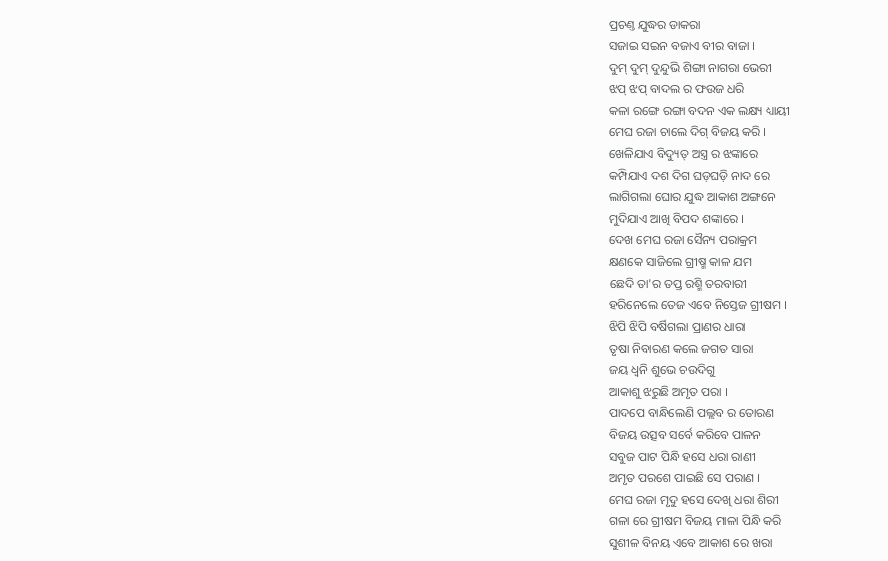ପ୍ରଚଣ୍ତ ଯୁଦ୍ଧର ଡାକରା
ସଜାଇ ସଇନ ବଜାଏ ବୀର ବାଜା ।
ଦୁମ୍ ଦୁମ୍ ଦୁନ୍ଦୁଭି ଶିଙ୍ଗା ନାଗରା ଭେରୀ
ଝପ୍ ଝପ୍ ବାଦଲ ର ଫଉଜ ଧରି
କଳା ରଙ୍ଗେ ରଙ୍ଗା ବଦନ ଏକ ଲକ୍ଷ୍ୟ ଧ୍ୟାୟୀ
ମେଘ ରଜା ଚାଲେ ଦିଗ୍ ବିଜୟ କରି ।
ଖେଳିଯାଏ ବିଦ୍ୟୁତ୍ ଅସ୍ତ୍ର ର ଝଙ୍କାରେ
କମ୍ପିଯାଏ ଦଶ ଦିଗ ଘଡ଼ଘଡ଼ି ନାଦ ରେ
ଲାଗିଗଲା ଘୋର ଯୁଦ୍ଧ ଆକାଶ ଅଙ୍ଗନେ
ମୁଦିଯାଏ ଆଖି ବିପଦ ଶଙ୍କାରେ ।
ଦେଖ ମେଘ ରଜା ସୈନ୍ୟ ପରାକ୍ରମ
କ୍ଷଣକେ ସାଜିଲେ ଗ୍ରୀଷ୍ମ କାଳ ଯମ
ଛେଦି ତା'ର ତପ୍ତ ରଶ୍ମି ତରବାରୀ
ହରିନେଲେ ତେଜ ଏବେ ନିସ୍ତେଜ ଗ୍ରୀଷମ ।
ଝିପି ଝିପି ବର୍ଷିଗଲା ପ୍ରାଣର ଧାରା
ତୃଷା ନିବାରଣ କଲେ ଜଗତ ସାରା
ଜୟ ଧ୍ୱନି ଶୁଭେ ଚଉଦିଗୁ
ଆକାଶୁ ଝରୁଛି ଅମୃତ ପରା ।
ପାଦପେ ବାନ୍ଧିଲେଣି ପଲ୍ଲବ ର ତୋରଣ
ବିଜୟ ଉତ୍ସବ ସର୍ବେ କରିବେ ପାଳନ
ସବୁଜ ପାଟ ପିନ୍ଧି ହସେ ଧରା ରାଣୀ
ଅମୃତ ପରଶେ ପାଇଛି ସେ ପରାଣ ।
ମେଘ ରଜା ମୃଦୁ ହସେ ଦେଖି ଧରା ଶିରୀ
ଗଳା ରେ ଗ୍ରୀଷମ ବିଜୟ ମାଳା ପିନ୍ଧି କରି
ସୁଶୀଳ ବିନୟ ଏବେ ଆକାଶ ରେ ଖରା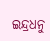ଇନ୍ଦ୍ରଧନୁ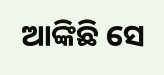ଆଙ୍କିଛି ସେ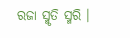ରଜା ସ୍ମୃତି ସ୍ମରି ।